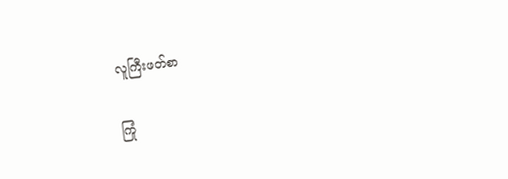လူကြီးဖတ်စာ

ကြုံ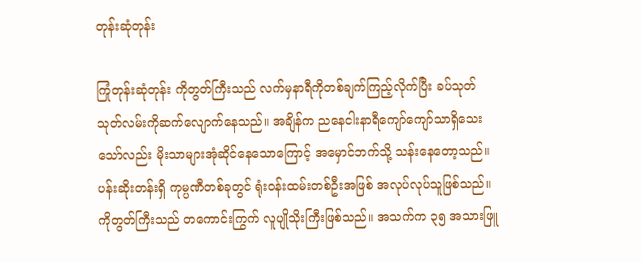တုန်းဆုံတုန်း

ကြုံတုန်းဆုံတုန်း ကိုတွတ်ကြီးသည် လက်မှနာရီကိုတစ်ချက်ကြည့်လိုက်ပြီး ခပ်သုတ်သုတ်လမ်းကိုဆက်လျောက်နေသည်။ အချိန်က ညနေငါးနာရီကျော်ကျော်သာရှိသေးသော်လည်း မိုးသာများအုံဆိုင်နေသောကြောင့် အမှောင်ဘက်သို့ သန်းနေတော့သည်။ ပန်းဆိုးတန်းရှိ ကုမ္ပဏီတစ်ခုတွင် ရုံးဝန်းထမ်းတစ်ဦးအဖြစ် အလုပ်လုပ်သူဖြစ်သည်။ ကိုတွတ်ကြီးသည် တကောင်းကြွက် လူပျိုသိုးကြီးဖြစ်သည်။ အသက်က ၃၅ အသားဖြူ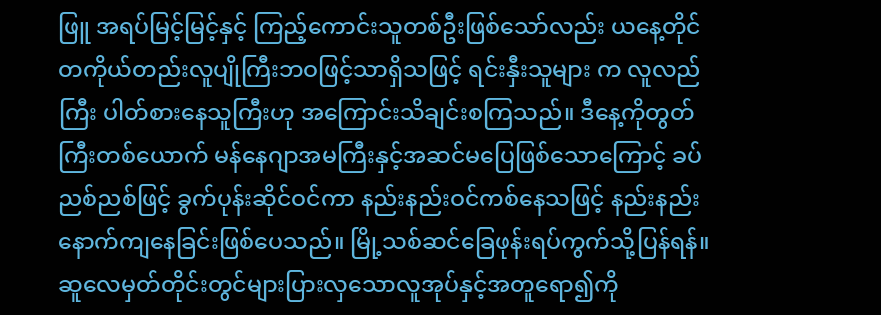ဖြူ အရပ်မြင့်မြင့်နှင့် ကြည့်ကောင်းသူတစ်ဦးဖြစ်သော်လည်း ယနေ့တိုင် တကိုယ်တည်းလူပျိုကြီးဘဝဖြင့်သာရှိသဖြင့် ရင်းနှီးသူများ က လူလည်ကြီး ပါတ်စားနေသူကြီးဟု အကြောင်းသိချင်းစကြသည်။ ဒီနေ့ကိုတွတ်ကြီးတစ်ယောက် မန်နေဂျာအမကြီးနှင့်အဆင်မပြေဖြစ်သောကြောင့် ခပ်ညစ်ညစ်ဖြင့် ခွက်ပုန်းဆိုင်ဝင်ကာ နည်းနည်းဝင်ကစ်နေသဖြင့် နည်းနည်းနောက်ကျနေခြင်းဖြစ်ပေသည်။ မြို့သစ်ဆင်ခြေဖုန်းရပ်ကွက်သို့ပြန်ရန်။ ဆူလေမှတ်တိုင်းတွင်များပြားလှသောလူအုပ်နှင့်အတူရော၍ကို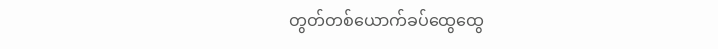တွတ်တစ်ယောက်ခပ်ထွေထွေ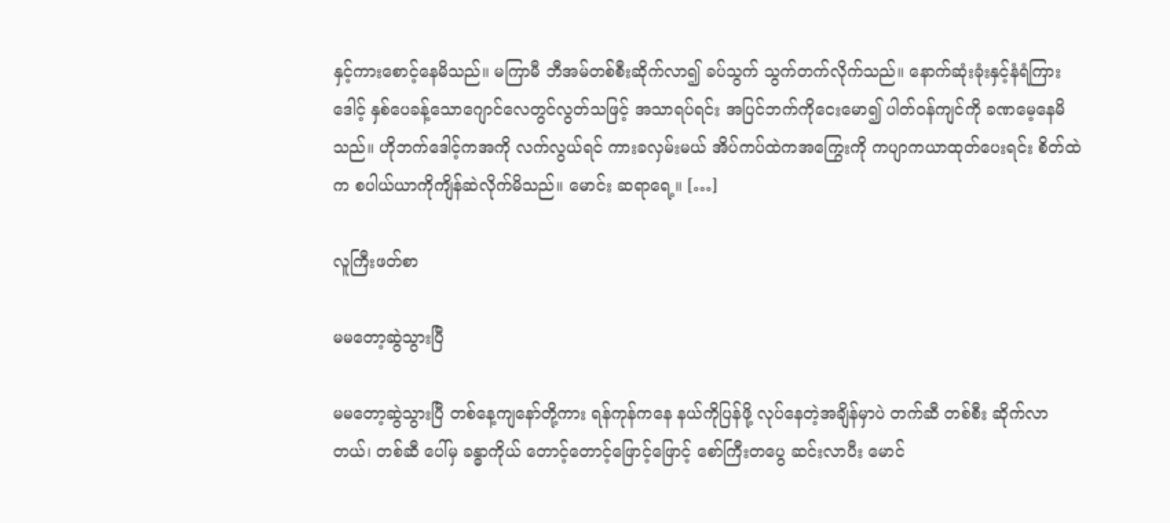နှင့်ကားစောင့်နေမိသည်။ မကြာမီ ဘီအမ်တစ်စီးဆိုက်လာ၍ ခပ်သွက် သွက်တက်လိုက်သည်။ နောက်ဆုံးခုံးနှင့်နံရံကြားဒေါင့် နှစ်ပေခန့်သောဂျောင်လေတွင်လွတ်သဖြင့် အသာရပ်ရင်း အပြင်ဘက်ကိုငေးမော၍ ပါတ်ဝန်ကျင်ကို ခဏမေ့နေမိသည်။ ဟိုဘက်ဒေါင့်ကအကို လက်လွယ်ရင် ကားခလှမ်းမယ် အိပ်ကပ်ထဲကအကြွေးကို ကပျာကယာထုတ်ပေးရင်း စိတ်ထဲက စပါယ်ယာကိုကျိန်ဆဲလိုက်မိသည်။ မောင်း ဆရာရေ့။ […]

လူကြီးဖတ်စာ

မမတော့ဆွဲသွားပြီ

မမတော့ဆွဲသွားပြီ တစ်နေ့ကျနော်တို့ကား ရန်ကုန်ကနေ နယ်ကိုပြန်ဖို့ လုပ်နေတဲ့အချိန်မှာပဲ တက်ဆီ တစ်စီး ဆိုက်လာတယ်၊ တစ်ဆီ ပေါ်မှ ခန္ဓာကိုယ် တောင့်တောင့်ဖြောင့်ဖြောင့် စော်ကြီးတပွေ ဆင်းလာပီး မောင်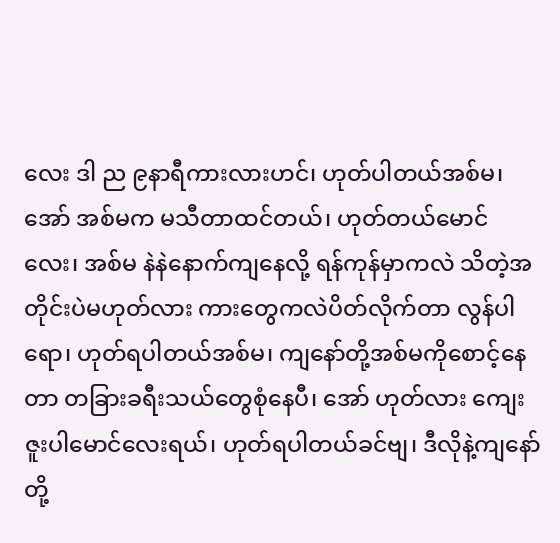လေး ဒါ ည ၉နာရီကားလားဟင်၊ ဟုတ်ပါတယ်အစ်မ၊ အော် အစ်မက မသီတာထင်တယ်၊ ဟုတ်တယ်မောင်လေး၊ အစ်မ နဲနဲနောက်ကျနေလို့ ရန်ကုန်မှာကလဲ သိတဲ့အတိုင်းပဲမဟုတ်လား ကားတွေကလဲပိတ်လိုက်တာ လွန်ပါရော၊ ဟုတ်ရပါတယ်အစ်မ၊ ကျနော်တို့အစ်မကိုစောင့်နေတာ တခြားခရီးသယ်တွေစုံနေပီ၊ အော် ဟုတ်လား ကျေးဇူးပါမောင်လေးရယ်၊ ဟုတ်ရပါတယ်ခင်ဗျ၊ ဒီလိုနဲ့ကျနော်တို့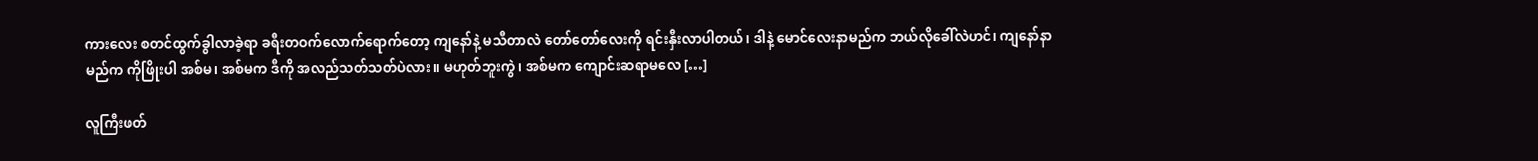ကားလေး စတင်ထွက်ခွါလာခဲ့ရာ ခရီးတဝက်လောက်ရောက်တော့ ကျနော်နဲ့ မသီတာလဲ တော်တော်လေးကို ရင်းနှီးလာပါတယ်၊ ဒါနဲ့ မောင်လေးနာမည်က ဘယ်လိုခေါ်လဲဟင်၊ ကျနော်နာမည်က ကိုဖြိုးပါ အစ်မ၊ အစ်မက ဒီကို အလည်သတ်သတ်ပဲလား။ မဟုတ်ဘူးကွဲ၊ အစ်မက ကျောင်းဆရာမလေ […]

လူကြီးဖတ်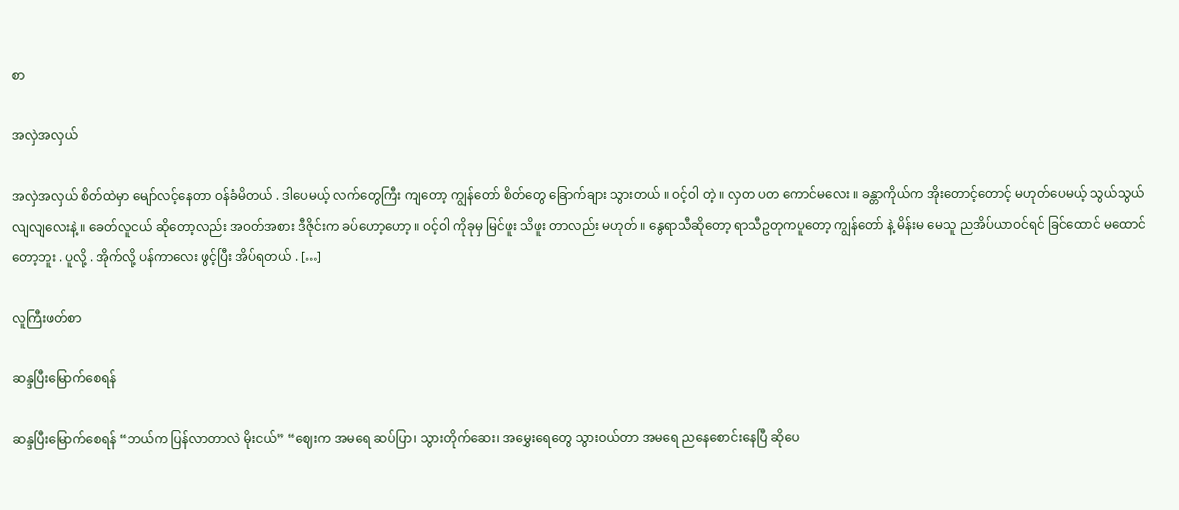စာ

အလှဲအလှယ်

အလှဲအလှယ် စိတ်ထဲမှာ မျော်လင့်နေတာ ဝန်ခံမိတယ် . ဒါပေမယ့် လက်တွေကြီး ကျတော့ ကျွန်တော် စိတ်တွေ ခြောက်ချား သွားတယ် ။ ဝင့်ဝါ တဲ့ ။ လှတ ပတ ကောင်မလေး ။ ခန္တာကိုယ်က အိုးတောင့်တောင့် မဟုတ်ပေမယ့် သွယ်သွယ်လျလျလေးနဲ့ ။ ခေတ်လူငယ် ဆိုတော့လည်း အဝတ်အစား ဒီဇိုင်းက ခပ်ဟော့ဟော့ ။ ဝင့်ဝါ ကိုခုမှ မြင်ဖူး သိဖူး တာလည်း မဟုတ် ။ နွေရာသီဆိုတော့ ရာသီဥတုကပူတော့ ကျွန်တော် နဲ့ မိန်းမ မေသူ ညအိပ်ယာဝင်ရင် ခြင်ထောင် မထောင်တော့ဘူး . ပူလို့ . အိုက်လို့ ပန်ကာလေး ဖွင့်ပြီး အိပ်ရတယ် . […]

လူကြီးဖတ်စာ

ဆန္ဒပြီးမြောက်စေရန်

ဆန္ဒပြီးမြောက်စေရန် “ဘယ်က ပြန်လာတာလဲ မိုးငယ်” “ဈေးက အမရေ ဆပ်ပြာ၊ သွားတိုက်ဆေး၊ အမွှေးရေတွေ သွားဝယ်တာ အမရေ ညနေစောင်းနေပြီ ဆိုပေ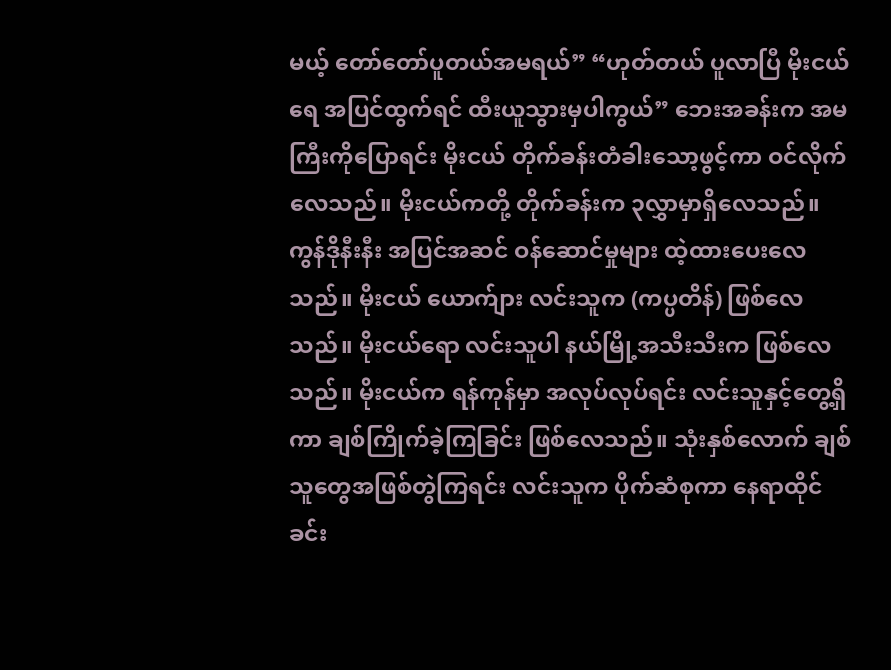မယ့် တော်တော်ပူတယ်အမရယ်” “ဟုတ်တယ် ပူလာပြီ မိုးငယ်ရေ အပြင်ထွက်ရင် ထီးယူသွားမှပါကွယ်” ဘေးအခန်းက အမကြီးကိုပြောရင်း မိုးငယ် တိုက်ခန်းတံခါးသော့ဖွင့်ကာ ဝင်လိုက်လေသည်။ မိုးငယ်ကတို့ တိုက်ခန်းက ၃လွှာမှာရှိလေသည်။ ကွန်ဒိုနီးနီး အပြင်အဆင် ဝန်ဆောင်မှုများ ထဲ့ထားပေးလေသည်။ မိုးငယ် ယောက်ျား လင်းသူက (ကပ္ပတိန်) ဖြစ်လေသည်။ မိုးငယ်ရော လင်းသူပါ နယ်မြို့အသီးသီးက ဖြစ်လေသည်။ မိုးငယ်က ရန်ကုန်မှာ အလုပ်လုပ်ရင်း လင်းသူနှင့်တွေ့ရှိကာ ချစ်ကြိုက်ခဲ့ကြခြင်း ဖြစ်လေသည်။ သုံးနှစ်လောက် ချစ်သူတွေအဖြစ်တွဲကြရင်း လင်းသူက ပိုက်ဆံစုကာ နေရာထိုင်ခင်း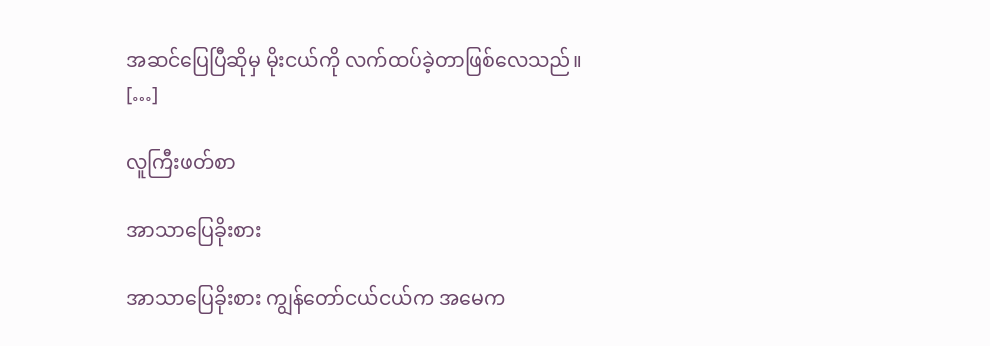အဆင်ပြေပြီဆိုမှ မိုးငယ်ကို လက်ထပ်ခဲ့တာဖြစ်လေသည်။ […]

လူကြီးဖတ်စာ

အာသာပြေခိုးစား

အာသာပြေခိုးစား ကျွန်တော်ငယ်ငယ်က အမေက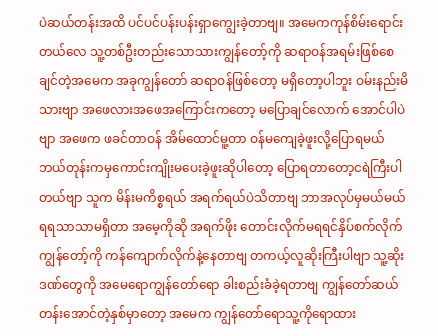ပဲဆယ်တန်းအထိ ပင်ပင်ပန်းပန်းရှာကျွေးခဲ့တာဗျ။ အမေကကုန်စိမ်းရောင်းတယ်လေ သူ့တစ်ဦးတည်းသောသားကျွန်တော့်ကို ဆရာဝန်အရမ်းဖြစ်စေချင်တဲ့အမေက အခုကျွန်တော် ဆရာဝန်ဖြစ်တော့ မရှိတော့ပါဘူး ဝမ်းနည်းမိသားဗျာ အဖေလားအဖေအကြောင်းကတော့ မပြောချင်လောက် အောင်ပါပဲဗျာ အဖေက ဖခင်တာဝန် အိမ်ထောင်မူ့တာ ဝန်မကျေခဲ့ဖူးလို့ပြောရမယ် ဘယ်တုန်းကမှကောင်းကျိုးမပေးခဲ့ဖူးဆိုပါတော့ ပြောရတာတော့ငရဲကြီးပါတယ်ဗျာ သူက မိန်းမကိစ္စရယ် အရက်ရယ်ပဲသိတာဗျ ဘာအလုပ်မှမယ်မယ်ရရသာသာမရှိတာ အမေ့ကိုဆို အရက်ဖိုး တောင်းလိုက်မရရင်နှိပ်စက်လိုက် ကျွန်တော့်ကို ကန်ကျောက်လိုက်နဲ့နေတာဗျ တကယ့်လူဆိုးကြီးပါဗျာ သူ့ဆိုးဒဏ်တွေကို အမေရောကျွန်တော်ရော ခါးစည်းခံခဲ့ရတာဗျ ကျွန်တော်ဆယ်တန်းအောင်တဲ့နှစ်မှာတော့ အမေက ကျွန်တော်ရောသူ့ကိုရောထား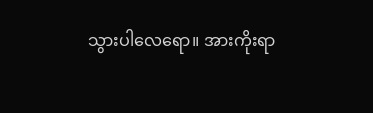သွားပါလေရော။ အားကိုးရာ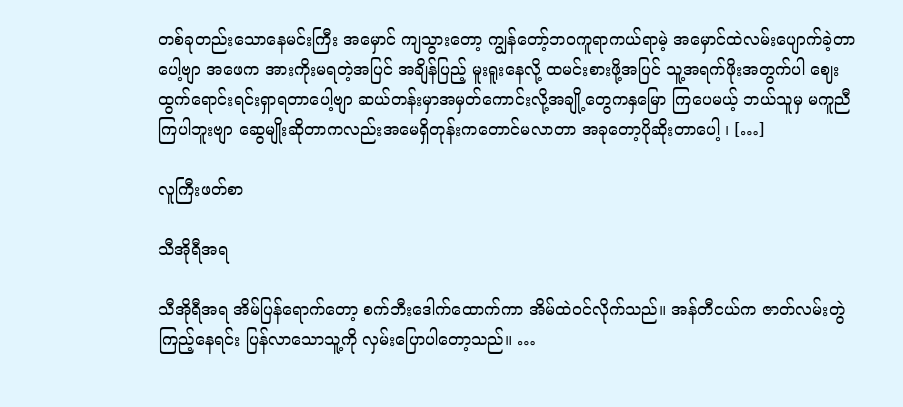တစ်ခုတည်းသောနေမင်းကြီး အမှောင် ကျသွားတော့ ကျွန်တော့်ဘဝကူရာကယ်ရာမဲ့ အမှောင်ထဲလမ်းပျောက်ခဲ့တာပေါ့ဗျာ အဖေက အားကိုးမရတဲ့အပြင် အချိန်ပြည့် မူးရူးနေလို့ ထမင်းစားဖို့အပြင် သူ့အရက်ဖိုးအတွက်ပါ ဈေးထွက်ရောင်းရင်းရှာရတာပေါ့ဗျာ ဆယ်တန်းမှာအမှတ်ကောင်းလို့အချို့တွေကနှမြော ကြပေမယ့် ဘယ်သူမှ မကူညီကြပါဘူးဗျာ ဆွေမျိုးဆိုတာကလည်းအမေရှိတုန်းကတောင်မလာတာ အခုတော့ပိုဆိုးတာပေါ့ ၊ […]

လူကြီးဖတ်စာ

သီအိုရီအရ

သီအိုရီအရ အိမ်ပြန်ရောက်တော့ စက်ဘီးဒေါက်ထောက်ကာ အိမ်ထဲဝင်လိုက်သည်။ အန်တီငယ်က ဇာတ်လမ်းတွဲကြည့်နေရင်း ပြန်လာသောသူ့ကို လှမ်းပြောပါတော့သည်။ …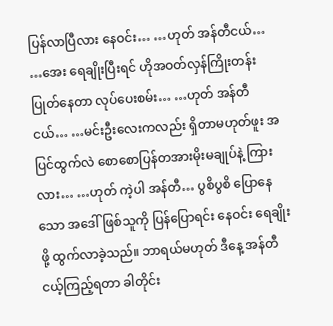ပြန်လာပြီလား နေဝင်း… …ဟုတ် အန်တီငယ်… …အေး ရေချိုးပြီးရင် ဟိုအဝတ်လှန်ကြိုးတန်းပြုတ်နေတာ လုပ်ပေးစမ်း… …ဟုတ် အန်တီငယ်… …မင်းဦးလေးကလည်း ရှိတာမဟုတ်ဖူး အပြင်ထွက်လဲ စောစောပြန်တအားမိုးမချုပ်နဲ့ ကြားလား… …ဟုတ် ကဲ့ပါ အန်တီ… ပွစိပွစိ ပြောနေသော အဒေါ်ဖြစ်သူကို ပြန်ပြောရင်း နေဝင်း ရေချိုးဖို့ ထွက်လာခဲ့သည်။ ဘာရယ်မဟုတ် ဒီနေ့ အန်တီငယ့်ကြည့်ရတာ ခါတိုင်း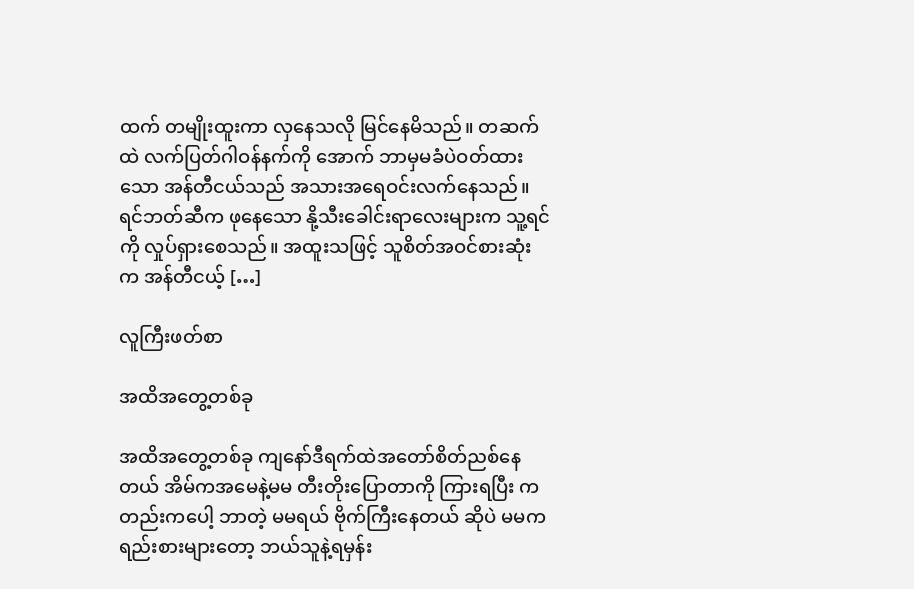ထက် တမျိုးထူးကာ လှနေသလို မြင်နေမိသည်။ တဆက်ထဲ လက်ပြတ်ဂါဝန်နက်ကို အောက် ဘာမှမခံပဲဝတ်ထားသော အန်တီငယ်သည် အသားအရေဝင်းလက်နေသည်။ ရင်ဘတ်ဆီက ဖုနေသော နို့သီးခေါင်းရာလေးများက သူ့ရင်ကို လှုပ်ရှားစေသည်။ အထူးသဖြင့် သူစိတ်အဝင်စားဆုံးက အန်တီငယ့် […]

လူကြီးဖတ်စာ

အထိအတွေ့တစ်ခု

အထိအတွေ့တစ်ခု ကျနော်ဒီရက်ထဲအတော်စိတ်ညစ်နေတယ် အိမ်ကအမေနဲ့မမ တီးတိုးပြောတာကို ကြားရပြီး ကတည်းကပေါ့ ဘာတဲ့ မမရယ် ဗိုက်ကြီးနေတယ် ဆိုပဲ မမကရည်းစားများတော့ ဘယ်သူနဲ့ရမှန်း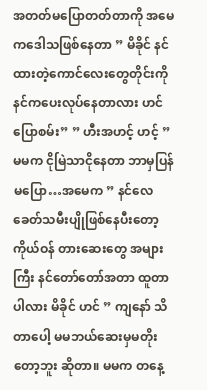အတတ်မပြောတတ်တာကို အမေကဒေါသဖြစ်နေတာ ” မိခိုင် နင်ထားတဲ့ကောင်လေးတွေတိုင်းကို နင်ကပေးလုပ်နေတာလား ဟင်ပြောစမ်း” ” ဟီးအဟင့် ဟင့် ” မမက ငိုမြဲသာငိုနေတာ ဘာမှပြန်မပြော…အမေက ” နင်လေ ခေတ်သမီးပျိုဖြစ်နေပီးတော့ ကိုယ်ဝန် တားဆေးတွေ အများကြီး နင်တော်တော်အတာ ထူတာပါလား မိခိုင် ဟင် ” ကျနော် သိတာပေါ့ မမဘယ်ဆေးမှမတိုးတော့ဘူး ဆိုတာ။ မမက တနေ့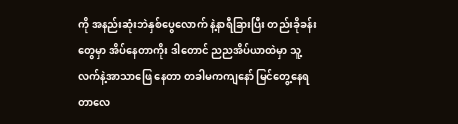ကို အနည်းဆုံးဘဲနှစ်ပွေလောက် နဲ့နာရီခြားပြီး တည်းခိုခန်းတွေမှာ အိပ်နေတာကိုး ဒါတောင် ညညအိပ်ယာထဲမှာ သူ့လက်နဲ့အာသာဖြေ နေတာ တခါမကကျနော် မြင်တွေ့နေရတာလေ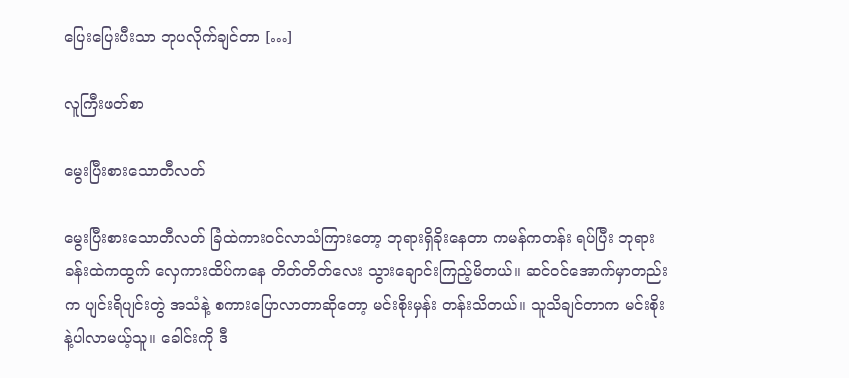ပြေးပြေးပီးသာ ဘုပလိုက်ချင်တာ […]

လူကြီးဖတ်စာ

မွေးပြီးစားသောတီလတ်

မွေးပြီးစားသောတီလတ် ခြံထဲကားဝင်လာသံကြားတော့ ဘုရားရှိခိုးနေတာ ကမန်ကတန်း ရပ်ပြီး ဘုရားခန်းထဲကထွက် လှေကားထိပ်ကနေ တိတ်တိတ်လေး သွားချောင်းကြည့်မိတယ်။ ဆင်ဝင်အောက်မှာတည်းက ပျင်းရိပျင်းတွဲ အသံနဲ့ စကားပြောလာတာဆိုတော့ မင်းစိုးမှန်း တန်းသိတယ်။ သူသိချင်တာက မင်းစိုးနဲ့ပါလာမယ့်သူ။ ခေါင်းကို ဒီ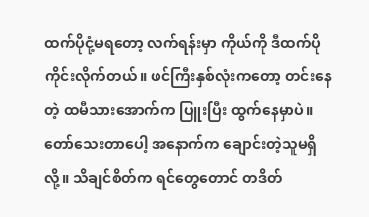ထက်ပိုငုံ့မရတော့ လက်ရန်းမှာ ကိုယ်ကို ဒီထက်ပို ကိုင်းလိုက်တယ်။ ဖင်ကြီးနှစ်လုံးကတော့ တင်းနေတဲ့ ထမီသားအောက်က ပြူးပြီး ထွက်နေမှာပဲ။ တော်သေးတာပေါ့ အနောက်က ချောင်းတဲ့သူမရှိလို့။ သိချင်စိတ်က ရင်တွေတောင် တဒိတ်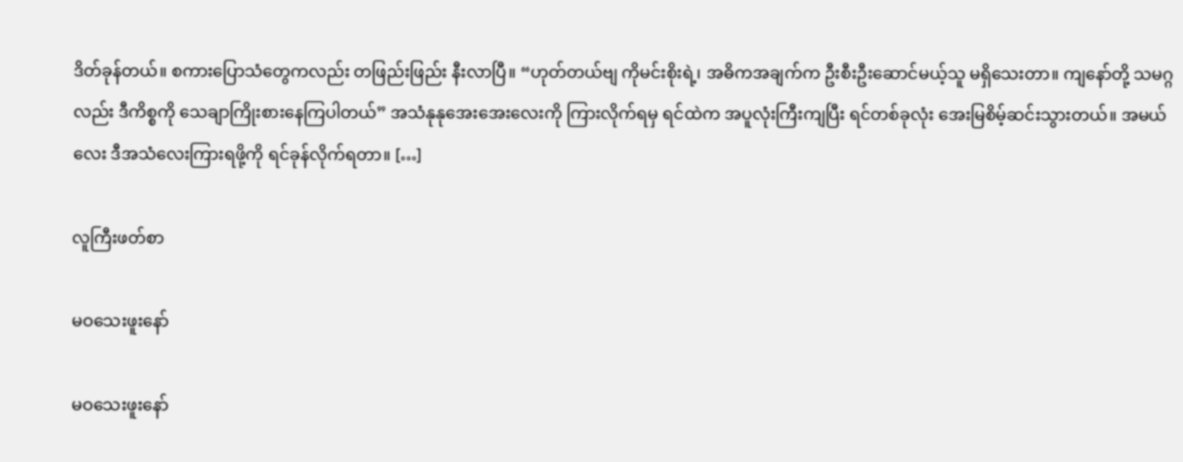ဒိတ်ခုန်တယ်။ စကားပြောသံတွေကလည်း တဖြည်းဖြည်း နီးလာပြီ။ “ဟုတ်တယ်ဗျ ကိုမင်းစိုးရဲ့၊ အဓိကအချက်က ဦးစီးဦးဆောင်မယ့်သူ မရှိသေးတာ။ ကျနော်တို့ သမဂ္ဂလည်း ဒီကိစ္စကို သေချာကြိုးစားနေကြပါတယ်” အသံနုနုအေးအေးလေးကို ကြားလိုက်ရမှ ရင်ထဲက အပူလုံးကြီးကျပြီး ရင်တစ်ခုလုံး အေးမြစိမ့်ဆင်းသွားတယ်။ အမယ်လေး ဒီအသံလေးကြားရဖို့ကို ရင်ခုန်လိုက်ရတာ။ […]

လူကြီးဖတ်စာ

မဝသေးဖူးနော်

မဝသေးဖူးနော်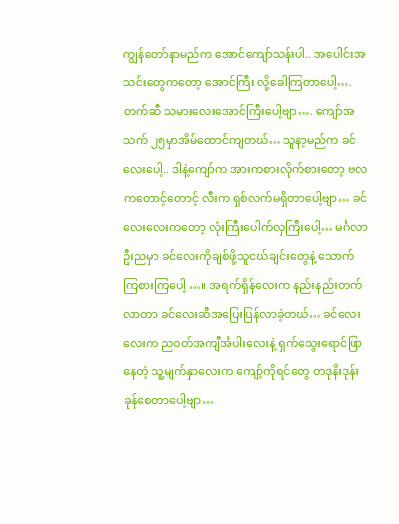ကျွန်တော်နာမည်က အောင်ကျော်သန်းပါ.. အပေါင်းအသင်းတွေကတော့ အောင်ကြီး လို့ခေါကြတာပေါ့…. တက်ဆီ သမားလေးအောင်ကြီးပေါ့ဗျာ…. ကျော်အသက် ၂၅မှာအိမ်ထောင်ကျတဃ်… သူနာ့မည်က ခင်လေးပေါ့.. ဒါနဲ့ကျော်က အားကစားလိုက်စားတော့ ဗလကတောင့်တောင့် လီးက ရှစ်လက်မရှိတာပေါ့ဗျာ… ခင်လေးလေးကတော့ လုံးကြီးပေါက်လှကြီးပေါ့… မင်္ဂလာဦးညမှာ ခင်လေးကိုချစ်ဖို့သူငဃ်ချင်းတွေနဲ့ သောက်ကြစားကြပေါ့ …။ အရက်ရှိန်လေးက နည်းနည်းတက်လာတာ ခင်လေးဆီအပြေးပြန်လာခဲ့တဃ်… ခင်လေးလေးက ညဝတ်အကျီင်္အပါးလေးနဲ့ ရှက်သွေးရောင်ဖြာနေတဲ့ သူ့မျက်နှာလေးက ကျော့်ကိုရင်တွေ တဒုနိးဒုန်းခုန်စေတာပေါ့ဗျာ…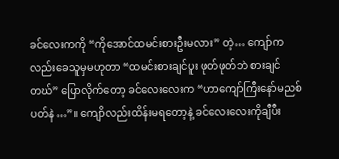ခင်လေးကကို “ကိုအောင်ထမင်းစားဦးမလား” တဲ့… ကျော်ကလည်းခေသူမှမဟုတာ “ထမင်းစားချင်ပူး ဖုတ်ဖုတ်ဘဲ စားချင်တဃ်” ပြောလိုက်တော့ ခင်လေးလေးက “ဟာကျော်ကြီးနော်မညစ်ပတ်နဲ…”။ ကျောိလည်းထိန်းမရတော့နဲ့ ခင်လေးလေးကိုချီပီး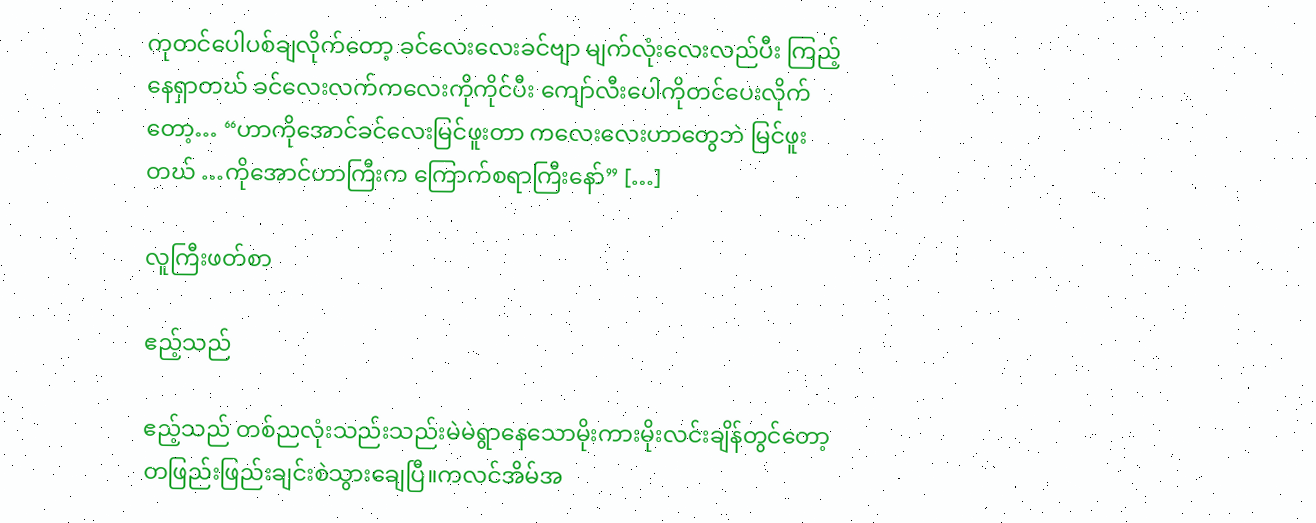ကုတင်ပေါပစ်ချလိုက်တော့ ခင်လေးလေးခင်ဗျာ မျက်လုံးလေးလည်ပီး ကြည့်နေရှာတဃ် ခင်လေးလက်ကလေးကိုကိုင်ပီး ကျော်လီးပေါကိုတင်ပေးလိုက်တော့… “ဟာကိုအောင်ခင်လေးမြင်ဖူးတာ ကလေးလေးဟာတွေဘဲ မြင်ဖူးတဃ် …ကိုအောင်ဟာကြီးက ကြောက်စရာကြီးနော်” […]

လူကြီးဖတ်စာ

ဧည့်သည်

ဧည့်သည် တစ်ညလုံးသည်းသည်းမဲမဲရွာနေသောမိုးကားမိုးလင်းချိန်တွင်တော့တဖြည်းဖြည်းချင်းစဲသွားချေပြီ။ကလင်အိမ်အ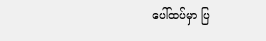ပေါ်ထပ်မှာ ပြ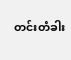တင်းတံခါး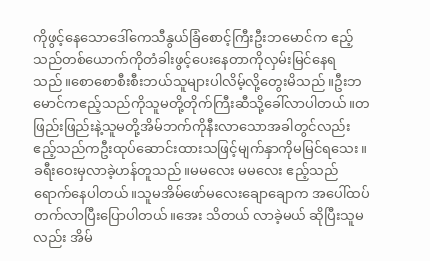ကိုဖွင့်နေသောဒေါ်ကေသီနွယ်ခြံစောင့်ကြီးဦးဘမောင်က ဧည့်သည်တစ်ယောက်ကိုတံခါးဖွင့်ပေးနေတာကိုလှမ်းမြင်နေရသည်။စောစောစီးစီးဘယ်သူများပါလိမ့်လို့တွေးမိသည်။ဦးဘမောင်ကဧည့်သည်ကိုသူမတို့တိုက်ကြီးဆီသို့ခေါ်လာပါတယ်။တဖြည်းဖြည်းနဲ့သူမတို့အိမ်ဘက်ကိုနီးလာသောအခါတွင်လည်းဧည့်သည်ကဦးထုပ်ဆောင်းထားသဖြင့်မျက်နှာကိုမမြင်ရသေး။ ခရီးဝေးမှလာခဲ့ဟန်တူသည်။မမလေး မမလေး ဧည့်သည်ရောက်နေပါတယ်။သူမအိမ်ဖော်မလေးချောချောက အပေါ်ထပ်တက်လာပြီးပြောပါတယ်။အေး သိတယ် လာခဲ့မယ် ဆိုပြီးသူမလည်း အိမ်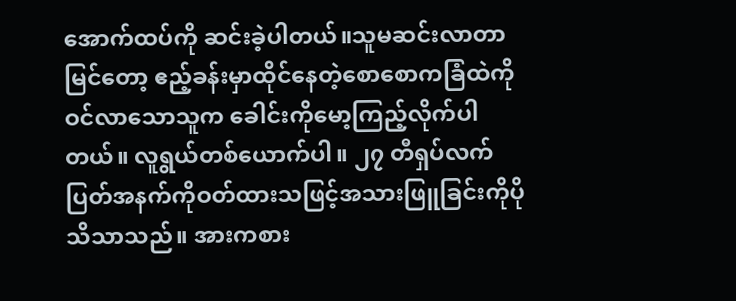အောက်ထပ်ကို ဆင်းခဲ့ပါတယ်။သူမဆင်းလာတာမြင်တော့ ဧည့်ခန်းမှာထိုင်နေတဲ့စောစောကခြံထဲကိုဝင်လာသောသူက ခေါင်းကိုမော့ကြည့်လိုက်ပါတယ်။ လူရွယ်တစ်ယောက်ပါ။ ၂၇ တီရှပ်လက်ပြတ်အနက်ကိုဝတ်ထားသဖြင့်အသားဖြူခြင်းကိုပိုသိသာသည်။ အားကစား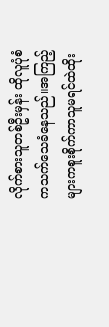လိုက်စားသူတစ်ဦးမှန်း ထိုလူပုံစံကသက်သေခံနေသည်။အကြည့်များကစူးစိုက်ကာသူမရင်ထဲထိုး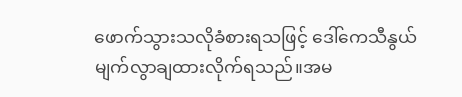ဖောက်သွားသလိုခံစားရသဖြင့် ဒေါ်ကေသီနွယ်မျက်လွာချထားလိုက်ရသည်။အမ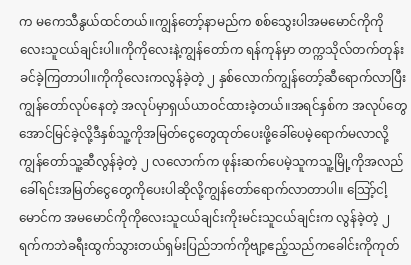က မကေသီနွယ်ထင်တယ်။ကျွန်တော့်နာမည်က စစ်သွေးပါအမမောင်ကိုကိုလေးသူငယ်ချင်းပါ။ကိုကိုလေးနဲ့ကျွန်တော်က ရန်ကုန်မှာ တက္ကသိုလ်တက်တုန်းခင်ခဲ့ကြတာပါ။ကိုကိုလေးကလွန်ခဲ့တဲ့ ၂ နှစ်လောက်ကျွန်တော့်ဆီရောက်လာပြီးကျွန်တော်လုပ်နေတဲ့ အလုပ်မှာရှယ်ယာဝင်ထားခဲ့တယ်။အရင်နှစ်က အလုပ်တွေအောင်မြင်ခဲ့လို့ဒီနှစ်သူ့ကိုအမြတ်ငွေတွေထုတ်ပေးဖို့ခေါ်ပေမဲ့ရောက်မလာလို့ကျွန်တော်သူ့ဆီလွန်ခဲ့တဲ့ ၂ လလောက်က ဖုန်းဆက်ပေမဲ့သူကသူ့မြို့ကိုအလည်ခေါ်ရင်းအမြတ်ငွေတွေကိုပေးပါဆိုလို့ကျွန်တော်ရောက်လာတာပါ။ သြော့်ငါ့မောင်က အမမောင်ကိုကိုလေးသူငယ်ချင်းကိုးမင်းသူငယ်ချင်းက လွန်ခဲ့တဲ့ ၂ ရက်ကဘဲခရီးထွက်သွားတယ်ရှမ်းပြည်ဘက်ကိုဗျာ့ဧည့်သည်ကခေါင်းကိုကုတ်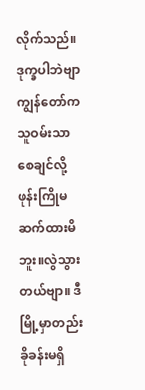လိုက်သည်။ဒုက္ခပါဘဲဗျာကျွန်တော်က သူဝမ်းသာစေချင်လို့ဖုန်းကြိုမဆက်ထားမိဘူး။လွဲသွားတယ်ဗျာ။ ဒီမြို့မှာတည်းခိုခန်းမရှိ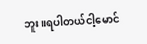ဘူး။ရပါတယ်ငါ့မောင်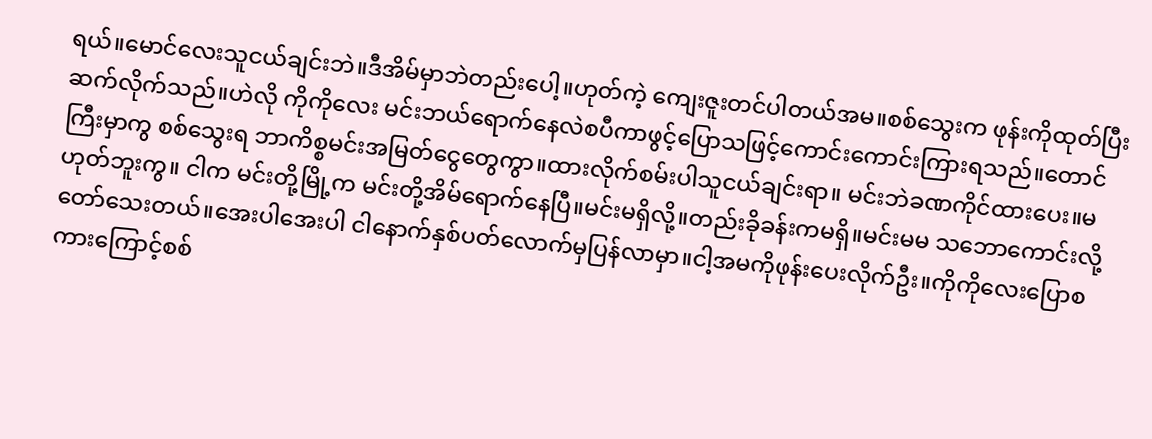ရယ်။မောင်လေးသူငယ်ချင်းဘဲ။ဒီအိမ်မှာဘဲတည်းပေါ့။ဟုတ်ကဲ့ ကျေးဇူးတင်ပါတယ်အမ။စစ်သွေးက ဖုန်းကိုထုတ်ပြီး ဆက်လိုက်သည်။ဟဲလို ကိုကိုလေး မင်းဘယ်ရောက်နေလဲစပီကာဖွင့်ပြောသဖြင့်ကောင်းကောင်းကြားရသည်။တောင်ကြီးမှာကွ စစ်သွေးရ ဘာကိစ္စမင်းအမြတ်ငွေတွေကွာ။ထားလိုက်စမ်းပါသူငယ်ချင်းရာ။ မင်းဘဲခဏကိုင်ထားပေး။မဟုတ်ဘူးကွ။ ငါက မင်းတို့မြို့က မင်းတို့အိမ်ရောက်နေပြီ။မင်းမရှိလို့။တည်းခိုခန်းကမရှိ။မင်းမမ သဘောကောင်းလို့တော်သေးတယ်။အေးပါအေးပါ ငါနောက်နှစ်ပတ်လောက်မှပြန်လာမှာ။ငါ့အမကိုဖုန်းပေးလိုက်ဦး။ကိုကိုလေးပြောစကားကြောင့်စစ်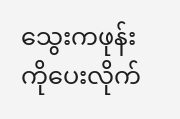သွေးကဖုန်းကိုပေးလိုက်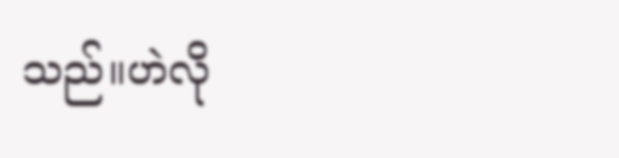သည်။ဟဲလို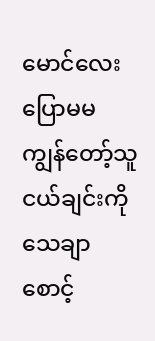မောင်လေး ပြောမမ ကျွန်တော့်သူငယ်ချင်းကို သေချာစောင့်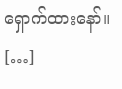ရှောက်ထားနော်။ […]